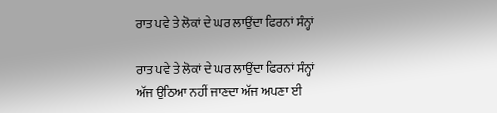ਰਾਤ ਪਵੇ ਤੇ ਲੋਕਾਂ ਦੇ ਘਰ ਲਾਉਂਦਾ ਫਿਰਨਾਂ ਸੰਨ੍ਹਾਂ

ਰਾਤ ਪਵੇ ਤੇ ਲੋਕਾਂ ਦੇ ਘਰ ਲਾਉਂਦਾ ਫਿਰਨਾਂ ਸੰਨ੍ਹਾਂ
ਅੱਜ ਉਠਿਆ ਨਹੀਂ ਜਾਣਦਾ ਅੱਜ ਅਪਣਾ ਈ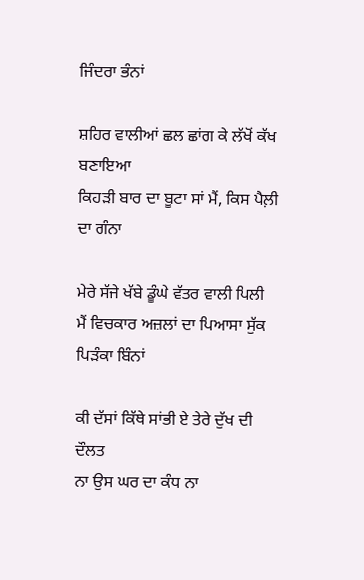ਜਿੰਦਰਾ ਭੰਨਾਂ

ਸ਼ਹਿਰ ਵਾਲੀਆਂ ਛਲ ਛਾਂਗ ਕੇ ਲੱਖੋਂ ਕੱਖ ਬਣਾਇਆ
ਕਿਹੜੀ ਬਾਰ ਦਾ ਬੂਟਾ ਸਾਂ ਮੈਂ, ਕਿਸ ਪੈਲ਼ੀ ਦਾ ਗੰਨਾ

ਮੇਰੇ ਸੱਜੇ ਖੱਬੇ ਡੂੰਘੇ ਵੱਤਰ ਵਾਲੀ ਪਿਲੀ
ਮੈਂ ਵਿਚਕਾਰ ਅਜ਼ਲਾਂ ਦਾ ਪਿਆਸਾ ਸੁੱਕ ਪਿੜੰਕਾ ਬਿੰਨਾਂ

ਕੀ ਦੱਸਾਂ ਕਿੱਥੇ ਸਾਂਭੀ ਏ ਤੇਰੇ ਦੁੱਖ ਦੀ ਦੌਲਤ
ਨਾ ਉਸ ਘਰ ਦਾ ਕੰਧ ਨਾ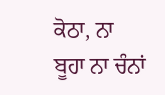ਕੋਠਾ, ਨਾ ਬੂਹਾ ਨਾ ਚੰਨਾਂ